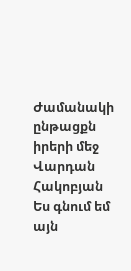Ժամանակի ընթացքն իրերի մեջ
Վարդան Հակոբյան
Ես գնում եմ այն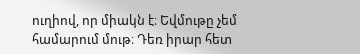ուղիով, որ միակն է։ Եվմութը չեմ համարում մութ։ Դեռ իրար հետ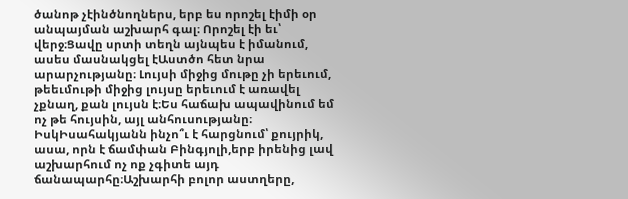ծանոթ չէինծնողներս, երբ ես որոշել էիմի օր անպայման աշխարհ գալ։ Որոշել էի եւ՝ վերջ։Ցավը սրտի տեղն այնպես է իմանում, ասես մասնակցել էԱստծո հետ նրա արարչությանը։ Լույսի միջից մութը չի երեւում, թեեւմութի միջից լույսը երեւում է առավել չքնաղ, քան լույսն է։Ես հաճախ ապավինում եմ ոչ թե հույսին, այլ անհուսությանը։ ԻսկԻսահակյանն ինչո՞ւ է հարցնում՝ քույրիկ, ասա, որն է ճամփան Բինգյոլի,երբ իրենից լավ աշխարհում ոչ ոք չգիտե այդ ճանապարհը։Աշխարհի բոլոր աստղերը,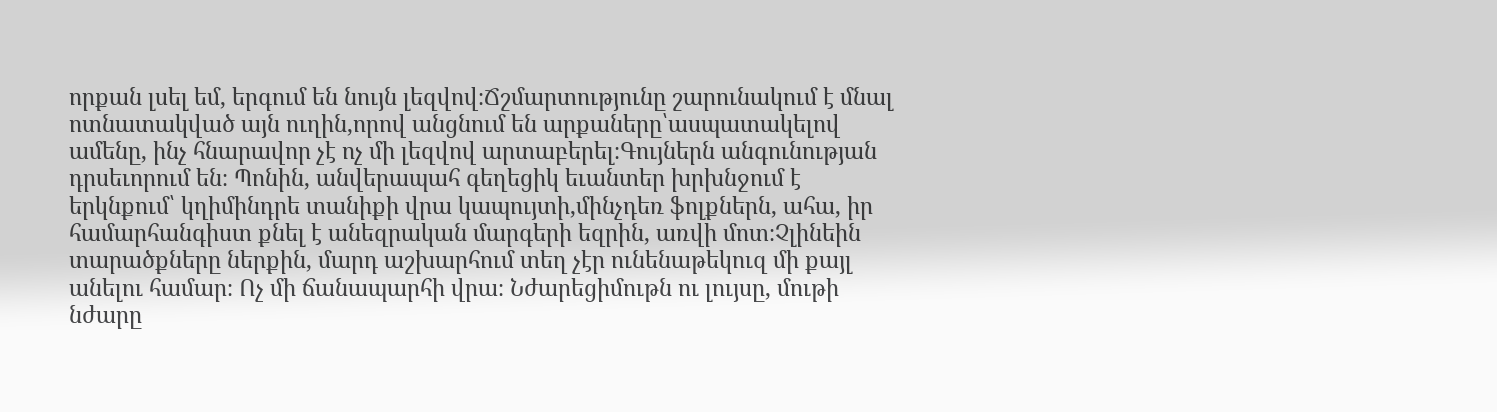որքան լսել եմ, երգում են նույն լեզվով։Ճշմարտությունը շարունակում է մնալ ոտնատակված այն ուղին,որով անցնում են արքաները՝ասպատակելով ամենը, ինչ հնարավոր չէ ոչ մի լեզվով արտաբերել։Գույներն անգունության դրսեւորում են։ Պոնին, անվերապահ գեղեցիկ եւանտեր խրխնջում է երկնքում՝ կղիմինդրե տանիքի վրա կապույտի,մինչդեռ ֆոլքներն, ահա, իր համարհանգիստ քնել է անեզրական մարգերի եզրին, առվի մոտ։Չլինեին տարածքները ներքին, մարդ աշխարհում տեղ չէր ունենաթեկուզ մի քայլ անելու համար։ Ոչ մի ճանապարհի վրա։ Նժարեցիմութն ու լույսը, մութի նժարը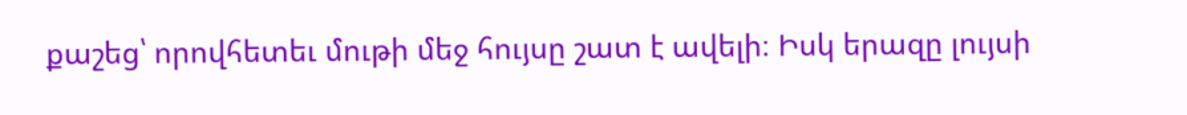քաշեց՝ որովհետեւ մութի մեջ հույսը շատ է ավելի։ Իսկ երազը լույսի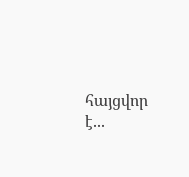հայցվոր է...